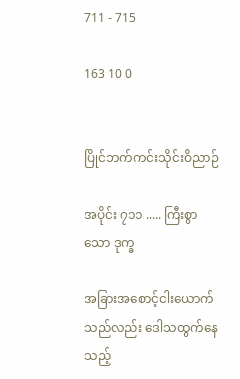711 - 715

163 10 0


ပြိုင်ဘက်ကင်းသိုင်းဝိညာဉ်

အပိုင်း ၇၁၁ ..... ကြီးစွာသော ဒုက္ခ

အခြားအစောင့်ငါးယောက်သည်လည်း ဒေါသထွက်နေသည့်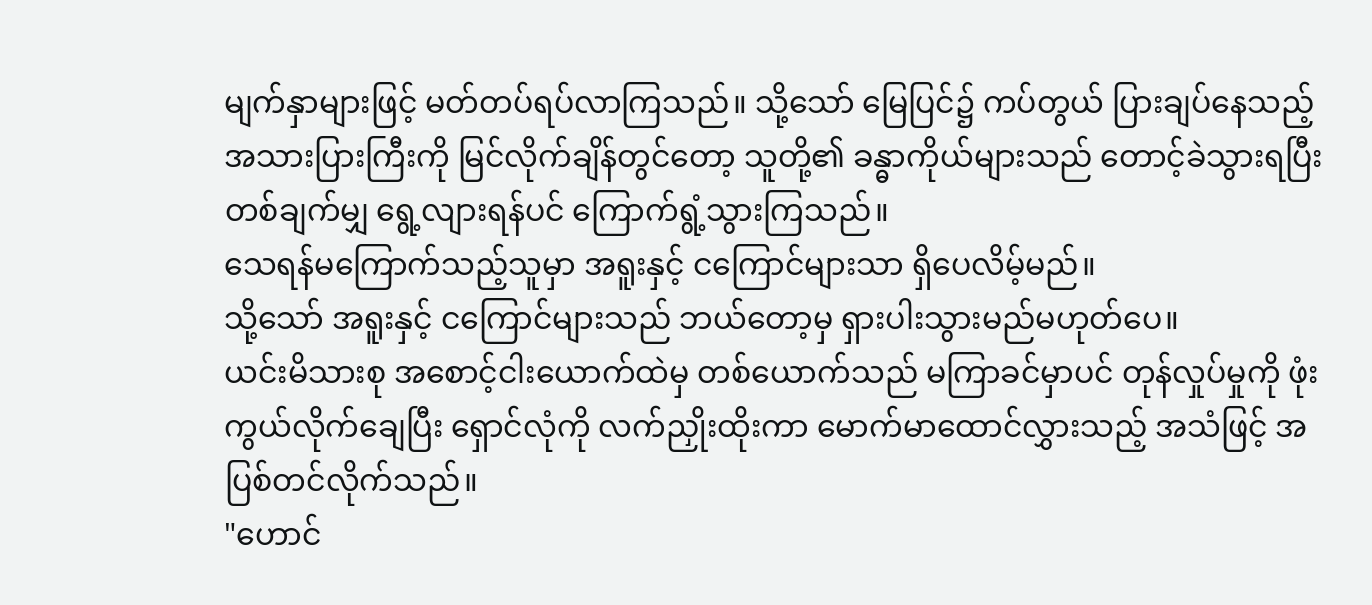မျက်နှာများဖြင့် မတ်တပ်ရပ်လာကြသည်။ သို့သော် မြေပြင်၌ ကပ်တွယ် ပြားချပ်နေသည့် အသားပြားကြီးကို မြင်လိုက်ချိန်တွင်တော့ သူတို့၏ ခန္ဓာကိုယ်များသည် တောင့်ခဲသွားရပြီး တစ်ချက်မျှ ရွေ့လျားရန်ပင် ကြောက်ရွံ့သွားကြသည်။
သေရန်မကြောက်သည့်သူမှာ အရူးနှင့် ငကြောင်များသာ ရှိပေလိမ့်မည်။
သို့သော် အရူးနှင့် ငကြောင်များသည် ဘယ်တော့မှ ရှားပါးသွားမည်မဟုတ်ပေ။
ယင်းမိသားစု အစောင့်ငါးယောက်ထဲမှ တစ်ယောက်သည် မကြာခင်မှာပင် တုန်လှုပ်မှုကို ဖုံးကွယ်လိုက်ချေပြီး ရှောင်လုံကို လက်ညှိုးထိုးကာ မောက်မာထောင်လွှားသည့် အသံဖြင့် အပြစ်တင်လိုက်သည်။
"ဟောင်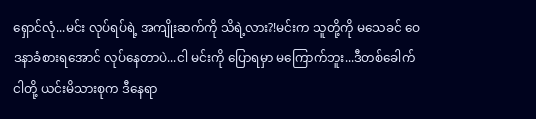ရှောင်လုံ...မင်း လုပ်ရပ်ရဲ့ အကျိုးဆက်ကို သိရဲ့လား?!မင်းက သူတို့ကို မသေခင် ဝေဒနာခံစားရအောင် လုပ်နေတာပဲ...ငါ မင်းကို ပြောရမှာ မကြောက်ဘူး...ဒီတစ်ခေါက် ငါတို့ ယင်းမိသားစုက ဒီနေရာ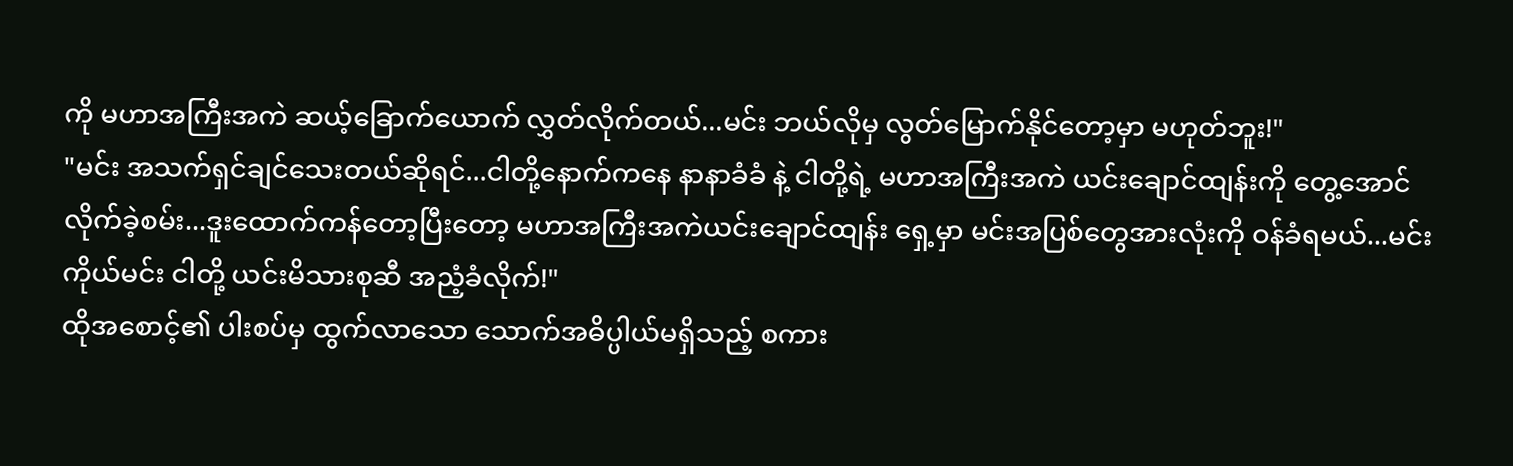ကို မဟာအကြီးအကဲ ဆယ့်ခြောက်ယောက် လွှတ်လိုက်တယ်...မင်း ဘယ်လိုမှ လွတ်မြောက်နိုင်တော့မှာ မဟုတ်ဘူး!"
"မင်း အသက်ရှင်ချင်သေးတယ်ဆိုရင်...ငါတို့နောက်ကနေ နာနာခံခံ နဲ့ ငါတို့ရဲ့ မဟာအကြီးအကဲ ယင်းချောင်ထျန်းကို တွေ့အောင် လိုက်ခဲ့စမ်း...ဒူးထောက်ကန်တော့ပြီးတော့ မဟာအကြီးအကဲယင်းချောင်ထျန်း ရှေ့မှာ မင်းအပြစ်တွေအားလုံးကို ဝန်ခံရမယ်...မင်းကိုယ်မင်း ငါတို့ ယင်းမိသားစုဆီ အညံ့ခံလိုက်!"
ထိုအစောင့်၏ ပါးစပ်မှ ထွက်လာသော သောက်အဓိပ္ပါယ်မရှိသည့် စကား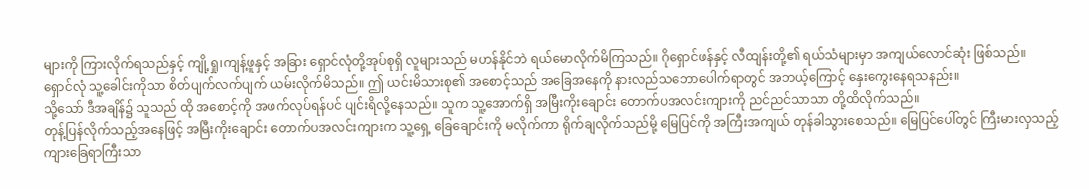များကို ကြားလိုက်ရသည်နှင့် ကျို့ရှု၊ကျန့်ဖူနှင့် အခြား ရှောင်လုံတို့အုပ်စုရှိ လူများသည် မဟန်နိုင်ဘဲ ရယ်မောလိုက်မိကြသည်။ ဂိုရှောင်ဖန်နှင့် လီထျန်းတို့၏ ရယ်သံများမှာ အကျယ်လောင်ဆုံး ဖြစ်သည်။
ရှောင်လုံ သူ့ခေါင်းကိုသာ စိတ်ပျက်လက်ပျက် ယမ်းလိုက်မိသည်။ ဤ ယင်းမိသားစု၏ အစောင့်သည် အခြေအနေကို နားလည်သဘောပေါက်ရာတွင် အဘယ့်ကြောင့် နှေးကွေးနေရသနည်း။
သို့သော် ဒီအချိန်၌ သူသည် ထို အစောင့်ကို အဖက်လုပ်ရန်ပင် ပျင်းရိလို့နေသည်။ သူက သူ့အောက်ရှိ အမြီးကိုးချောင်း တောက်ပအလင်းကျားကို ညင်ညင်သာသာ တို့ထိလိုက်သည်။
တုန့်ပြန်လိုက်သည့်အနေဖြင့် အမြီးကိုးချောင်း တောက်ပအလင်းကျားက သူ့ရှေ့ ခြေချောင်းကို မလိုက်ကာ ရိုက်ချလိုက်သည်မို့ မြေပြင်ကို အကြီးအကျယ် တုန်ခါသွားစေသည်။ မြေပြင်ပေါ်တွင် ကြီးမားလှသည့် ကျားခြေရာကြီးသာ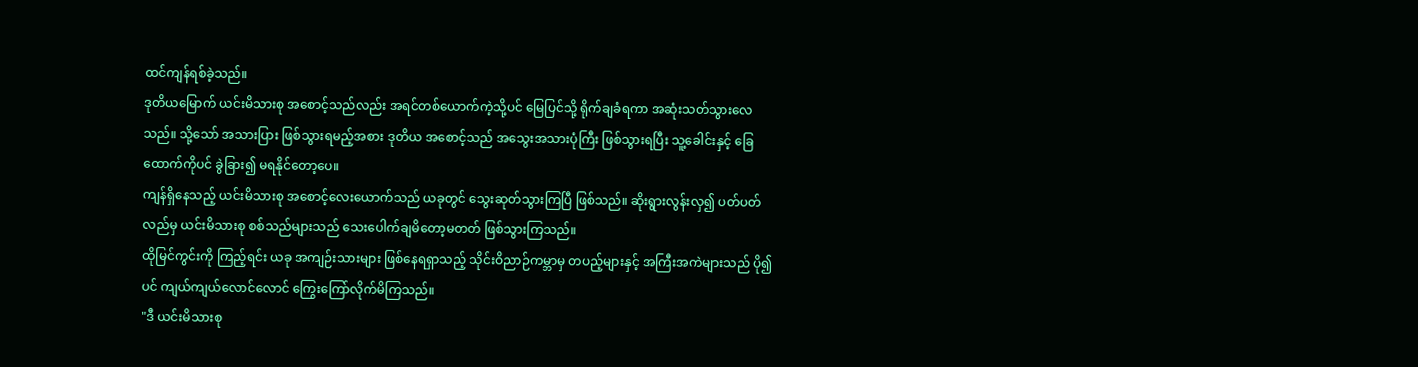ထင်ကျန်ရစ်ခဲ့သည်။
ဒုတိယမြောက် ယင်းမိသားစု အစောင့်သည်လည်း အရင်တစ်ယောက်ကဲ့သို့ပင် မြေပြင်သို့ ရိုက်ချခံရကာ အဆုံးသတ်သွားလေသည်။ သို့သော် အသားပြား ဖြစ်သွားရမည့်အစား ဒုတိယ အစောင့်သည် အသွေးအသားပုံကြီး ဖြစ်သွားရပြီး သူ့ခေါင်းနှင့် ခြေထောက်ကိုပင် ခွဲခြား၍ မရနိုင်တော့ပေ။
ကျန်ရှိနေသည့် ယင်းမိသားစု အစောင့်လေးယောက်သည် ယခုတွင် သွေးဆုတ်သွားကြပြီ ဖြစ်သည်။ ဆိုးရွားလွန်းလှ၍ ပတ်ပတ်လည်မှ ယင်းမိသားစု စစ်သည်များသည် သေးပေါက်ချမိတော့မတတ် ဖြစ်သွားကြသည်။
ထိုမြင်ကွင်းကို ကြည့်ရင်း ယခု အကျဉ်းသားများ ဖြစ်နေရရှာသည့် သိုင်းဝိညာဉ်ကမ္ဘာမှ တပည့်များနှင့် အကြီးအကဲများသည် ပို၍ပင် ကျယ်ကျယ်လောင်လောင် ကြွေးကြော်လိုက်မိကြသည်။
"ဒီ ယင်းမိသားစု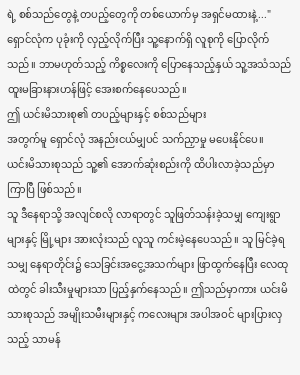ရဲ့ စစ်သည်တွေနဲ့ တပည့်တွေကို တစ်ယောက်မှ အရှင်မထားနဲ့..."
ရှောင်လုံက ပုခုံးကို လှည့်လိုက်ပြီး သူ့နောက်ရှိ လူစုကို ပြောလိုက်သည်။ ဘာမဟုတ်သည့် ကိစ္စလေးကို ပြောနေသည့်နှယ် သူ့အသံသည် ထူးမခြားနားဟန်ဖြင့် အေးစက်နေပေသည်။
ဤ ယင်းမိသားစု၏ တပည့်များနှင့် စစ်သည်များ
အတွက်မူ ရှောင်လုံ အနည်းငယ်မျှပင် သက်ညှာမှု မပေးနိုင်ပေ။
ယင်းမိသားစုသည် သူ့၏ အောက်ဆုံးစည်းကို ထိပါးလာခဲ့သည်မှာ ကြာပြီ ဖြစ်သည်။
သူ ဒီနေရာသို့ အလျင်စလို လာရာတွင် သူဖြတ်သန်းခဲ့သမျှ ကျေးရွာများနှင့် မြို့များ အားလုံးသည် လူသူ ကင်းမဲ့နေပေသည်။ သူ မြင်ခဲ့ရသမျှ နေရာတိုင်း၌ သေခြင်းအငွေ့အသက်များ ဖြာထွက်နေပြီး လေထုထဲတွင် ခါးသီးမှုများသာ ပြည့်နှက်နေသည်။ ဤသည်မှာကား ယင်းမိသားစုသည် အမျိုးသမီးများနှင့် ကလေးများ အပါအဝင် များပြားလှသည့် သာမန်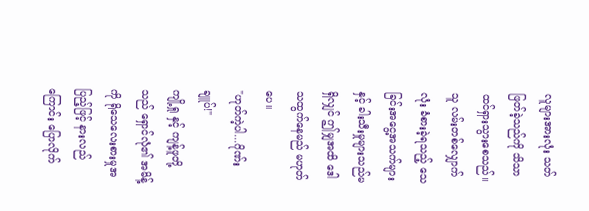လူများအားလုံး သတ်ဖြတ်ခဲ့သည်ကို သိသာထင်ရှားသွားစေသည်။
သူ လမ်းတစ်လျှောက်လုံး ခံစားခဲ့ရသည့် သေခြင်းအငွေ့အသက်များ နှင့် ခါးသီးမှုများသည်မရှိလျှင် ဤမျှအထိ ဒေါသထွက်နေမည် မဟုတ်ပေ။
"ဟုတ်ကဲ့ပါ...ဂိုဏ်းချူပ်!"
ကျို့ရှု နှင့် ကျန့်ဖူတို့သည် ရှောင်လုံ၏ အမိန့်ကို ရိုသေလေးစားမှုအပြည့်ဖြင့် နားလည်ကြောင်း ပြောလိုက်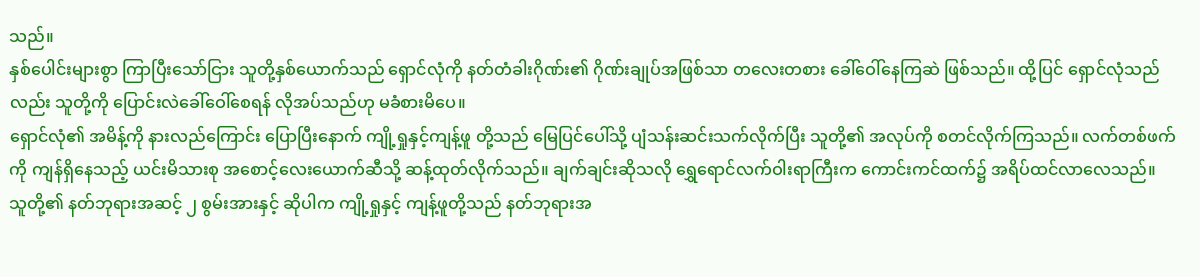သည်။
နှစ်ပေါင်းများစွာ ကြာပြီးသော်ငြား သူတို့နှစ်ယောက်သည် ရှောင်လုံကို နတ်တံခါးဂိုဏ်း၏ ဂိုဏ်းချုပ်အဖြစ်သာ တလေးတစား ခေါ်ဝေါ်နေကြဆဲ ဖြစ်သည်။ ထို့ပြင် ရှောင်လုံသည်လည်း သူတို့ကို ပြောင်းလဲခေါ်ဝေါ်စေရန် လိုအပ်သည်ဟု မခံစားမိပေ။
ရှောင်လုံ၏ အမိန့်ကို နားလည်ကြောင်း ပြောပြီးနောက် ကျို့ရှုနှင့်ကျန့်ဖူ တို့သည် မြေပြင်ပေါ်သို့ ပျံသန်းဆင်းသက်လိုက်ပြီး သူတို့၏ အလုပ်ကို စတင်လိုက်ကြသည်။ လက်တစ်ဖက်ကို ကျန်ရှိနေသည့် ယင်းမိသားစု အစောင့်လေးယောက်ဆီသို့ ဆန့်ထုတ်လိုက်သည်။ ချက်ချင်းဆိုသလို ရွှေရောင်လက်ဝါးရာကြီးက ကောင်းကင်ထက်၌ အရိပ်ထင်လာလေသည်။
သူတို့၏ နတ်ဘုရားအဆင့် ၂ စွမ်းအားနှင့် ဆိုပါက ကျို့ရှုနှင့် ကျန့်ဖူတို့သည် နတ်ဘုရားအ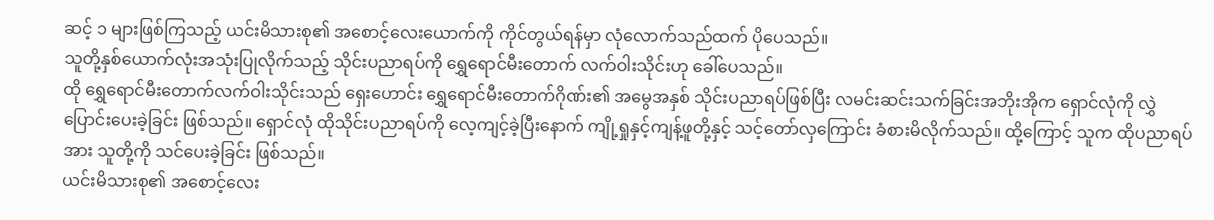ဆင့် ၁ များဖြစ်ကြသည့် ယင်းမိသားစု၏ အစောင့်လေးယောက်ကို ကိုင်တွယ်ရန်မှာ လုံလောက်သည်ထက် ပိုပေသည်။
သူတို့နှစ်ယောက်လုံးအသုံးပြုလိုက်သည့် သိုင်းပညာရပ်ကို ရွှေရောင်မီးတောက် လက်ဝါးသိုင်းဟု ခေါ်ပေသည်။
ထို ရွှေရောင်မီးတောက်လက်ဝါးသိုင်းသည် ရှေးဟောင်း ရွှေရောင်မီးတောက်ဂိုဏ်း၏ အမွေအနှစ် သိုင်းပညာရပ်ဖြစ်ပြီး လမင်းဆင်းသက်ခြင်းအဘိုးအိုက ရှောင်လုံကို လွှဲပြောင်းပေးခဲ့ခြင်း ဖြစ်သည်။ ရှောင်လုံ ထိုသိုင်းပညာရပ်ကို လေ့ကျင့်ခဲ့ပြီးနောက် ကျို့ရှုနှင့်ကျန့်ဖူတို့နှင့် သင့်တော်လှကြောင်း ခံစားမိလိုက်သည်။ ထို့ကြောင့် သူက ထိုပညာရပ်အား သူတို့ကို သင်ပေးခဲ့ခြင်း ဖြစ်သည်။
ယင်းမိသားစု၏ အစောင့်လေး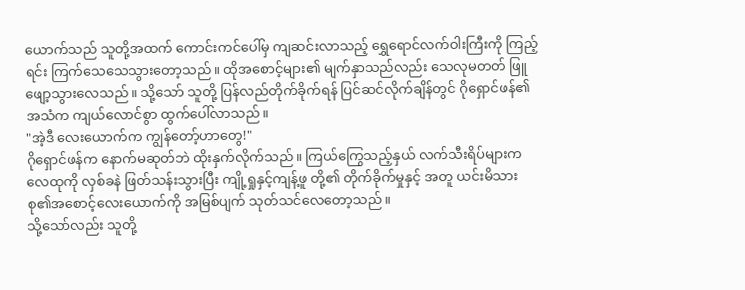ယောက်သည် သူတို့အထက် ကောင်းကင်ပေါ်မှ ကျဆင်းလာသည့် ရွှေရောင်လက်ဝါးကြီးကို ကြည့်ရင်း ကြက်သေသေသွားတော့သည်။ ထိုအစောင့်များ၏ မျက်နှာသည်လည်း သေလုမတတ် ဖြူဖျော့သွားလေသည်။ သို့သော် သူတို့ ပြန်လည်တိုက်ခိုက်ရန် ပြင်ဆင်လိုက်ချိန်တွင် ဂိုရှောင်ဖန်၏ အသံက ကျယ်လောင်စွာ ထွက်ပေါ်လာသည်။
"အဲ့ဒီ လေးယောက်က ကျွန်တော့်ဟာတွေ!"
ဂိုရှောင်ဖန်က နောက်မဆုတ်ဘဲ ထိုးနှက်လိုက်သည်။ ကြယ်ကြွေသည့်နှယ် လက်သီးရိပ်များက လေထုကို လှစ်ခနဲ ဖြတ်သန်းသွားပြီး ကျို့ရှုနှင့်ကျန့်ဖူ တို့၏ တိုက်ခိုက်မှုနှင့် အတူ ယင်းမိသားစု၏အစောင့်လေးယောက်ကို အမြစ်ပျက် သုတ်သင်လေတော့သည်။
သို့သော်လည်း သူတို့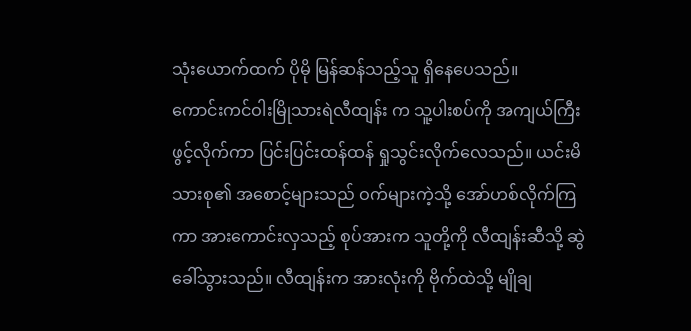သုံးယောက်ထက် ပိုမို မြန်ဆန်သည့်သူ ရှိနေပေသည်။
ကောင်းကင်ဝါးမြိုသားရဲလီထျန်း က သူ့ပါးစပ်ကို အကျယ်ကြီး ဖွင့်လိုက်ကာ ပြင်းပြင်းထန်ထန် ရှုသွင်းလိုက်လေသည်။ ယင်းမိသားစု၏ အစောင့်များသည် ဝက်များကဲ့သို့ အော်ဟစ်လိုက်ကြကာ အားကောင်းလှသည့် စုပ်အားက သူတို့ကို လီထျန်းဆီသို့ ဆွဲခေါ်သွားသည်။ လီထျန်းက အားလုံးကို ဗိုက်ထဲသို့ မျိုချ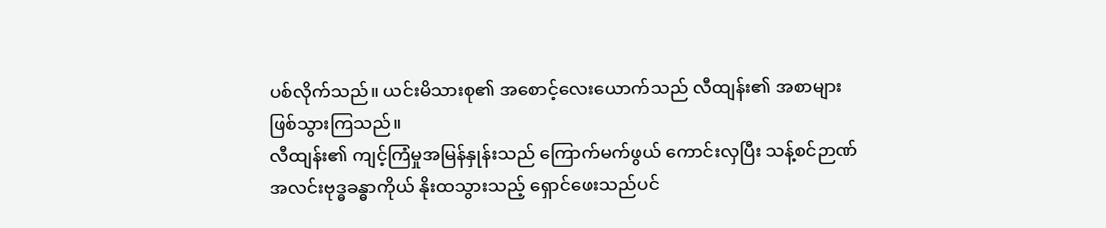ပစ်လိုက်သည်။ ယင်းမိသားစု၏ အစောင့်လေးယောက်သည် လီထျန်း၏ အစာများ ဖြစ်သွားကြသည်။
လီထျန်း၏ ကျင့်ကြံမှုအမြန်နှုန်းသည် ကြောက်မက်ဖွယ် ကောင်းလှပြီး သန့်စင်ဉာဏ်အလင်းဗုဒ္ဓခန္ဓာကိုယ် နိုးထသွားသည့် ရှောင်ဖေးသည်ပင်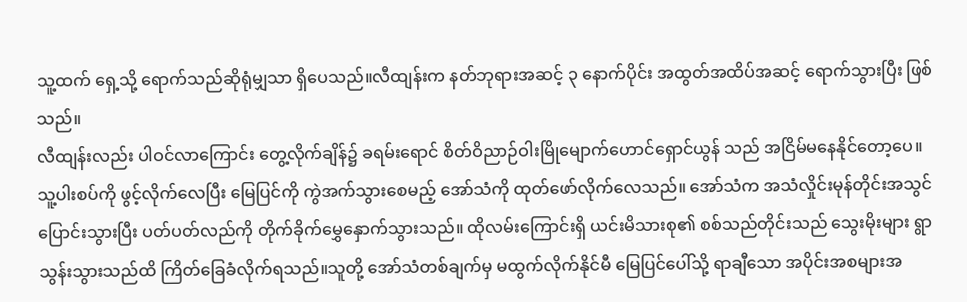သူ့ထက် ရှေ့သို့ ရောက်သည်ဆိုရုံမျှသာ ရှိပေသည်။လီထျန်းက နတ်ဘုရားအဆင့် ၃ နောက်ပိုင်း အထွတ်အထိပ်အဆင့် ရောက်သွားပြီး ဖြစ်သည်။
လီထျန်းလည်း ပါဝင်လာကြောင်း တွေ့လိုက်ချိန်၌ ခရမ်းရောင် စိတ်ဝိညာဉ်ဝါးမြိုမျောက်ဟောင်ရှောင်ယွန် သည် အငြိမ်မနေနိုင်တော့ပေ။
သူ့ပါးစပ်ကို ဖွင့်လိုက်လေပြီး မြေပြင်ကို ကွဲအက်သွားစေမည့် အော်သံကို ထုတ်ဖော်လိုက်လေသည်။ အော်သံက အသံလှိုင်းမုန်တိုင်းအသွင် ပြောင်းသွားပြီး ပတ်ပတ်လည်ကို တိုက်ခိုက်မွှေနှောက်သွားသည်။ ထိုလမ်းကြောင်းရှိ ယင်းမိသားစု၏ စစ်သည်တိုင်းသည် သွေးမိုးများ ရွာသွန်းသွားသည်ထိ ကြိတ်ခြေခံလိုက်ရသည်။သူတို့ အော်သံတစ်ချက်မှ မထွက်လိုက်နိုင်မီ မြေပြင်ပေါ်သို့ ရာချီသော အပိုင်းအစများအ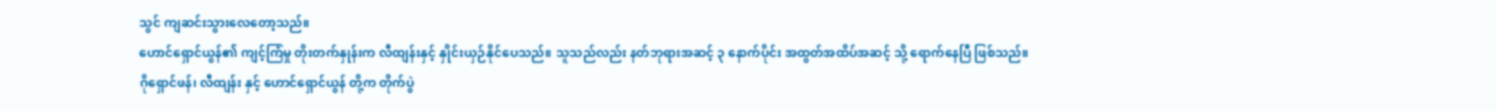သွင် ကျဆင်းသွားလေတော့သည်။
ဟောင်ရှောင်ယွန်၏ ကျင့်ကြံမှု တိုးတက်နှုန်းက လီထျန်းနှင့် နှိုင်းယှဉ်နိုင်ပေသည်။ သူသည်လည်း နတ်ဘုရားအဆင့် ၃ နောက်ပိုင်း အထွတ်အထိပ်အဆင့် သို့ ရောက်နေပြီ ဖြစ်သည်။
ဂိုရှောင်ဖန်၊ လီထျန်း နှင့် ဟောင်ရှောင်ယွန် တို့က တိုက်ပွဲ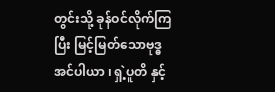တွင်းသို့ ခုန်ဝင်လိုက်ကြပြီး မြင့်မြတ်သောဗုဒ္ဓ အင်ပါယာ ၊ ရှဲ့ပူတိ နှင့်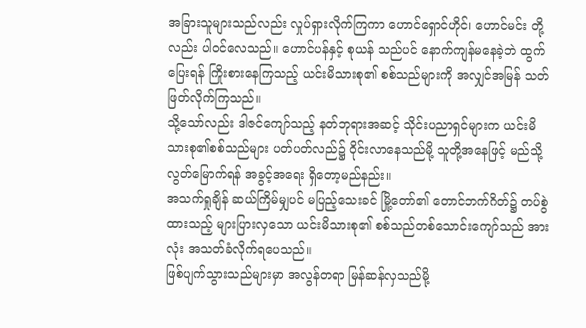အခြားသူများသည်လည်း လှုပ်ရှားလိုက်ကြကာ ဟောင်ရှောင်ဟိုင်၊ ဟောင်မင်း တို့လည်း ပါဝင်လေသည်။ ဟောင်ပန်နှင့် စုယန် သည်ပင် နောက်ကျန်မနေခဲ့ဘဲ ထွက်ပြေးရန် ကြိုးစားနေကြသည့် ယင်းမိသားစု၏ စစ်သည်များကို အလျှင်အမြန် သတ်ဖြတ်လိုက်ကြသည်။
သို့သော်လည်း ဒါဇင်ကျော်သည့် နတ်ဘုရားအဆင့် သိုင်းပညာရှင်များက ယင်းမိသားစု၏စစ်သည်များ ပတ်ပတ်လည်၌ ဝိုင်းလာနေသည်မို့ သူတို့အနေဖြင့် မည်သို့ လွတ်မြောက်ရန် အခွင့်အရေး ရှိတော့မည်နည်း။
အသက်ရှုချိန် ဆယ်ကြိမ်မျှပင် မပြည့်သေးခင် မြို့တော်၏ တောင်ဘက်ဂိတ်၌ တပ်စွဲထားသည့် များပြားလှသော ယင်းမိသားစု၏ စစ်သည်တစ်သောင်းကျော်သည် အားလုံး အသတ်ခံလိုက်ရပေသည်။
ဖြစ်ပျက်သွားသည်များမှာ အလွန်တရာ မြန်ဆန်လှသည်မို့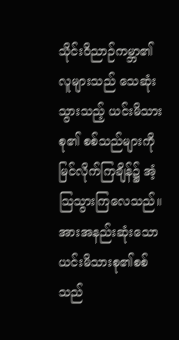သိုင်းဝိညာဉ်ကမ္ဘာ၏ လူများသည် သေဆုံးသွားသည့် ယင်းမိသားစု၏ စစ်သည်များကို မြင်လိုက်ကြချိန်၌ အံ့သြသွားကြလေသည်။ အားအနည်းဆုံးသော ယင်းမိသားစု၏စစ်သည်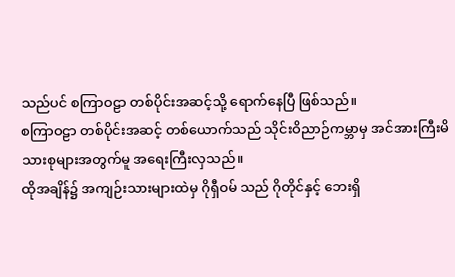သည်ပင် စကြာဝဠာ တစ်ပိုင်းအဆင့်သို့ ရောက်နေပြီ ဖြစ်သည်။
စကြာဝဠာ တစ်ပိုင်းအဆင့် တစ်ယောက်သည် သိုင်းဝိညာဉ်ကမ္ဘာမှ အင်အားကြီးမိသားစုများအတွက်မူ အရေးကြီးလှသည်။
ထိုအချိန်၌ အကျဉ်းသားများထဲမှ ဂိုရှီဝမ် သည် ဂိုတိုင်နှင့် ဘေးရှိ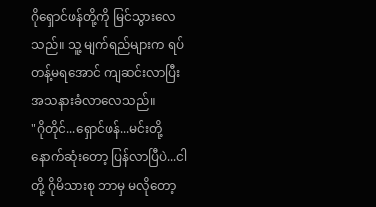ဂိုရှောင်ဖန်တို့ကို မြင်သွားလေသည်။ သူ့ မျက်ရည်များက ရပ်တန့်မရအောင် ကျဆင်းလာပြီး အသနားခံလာလေသည်။
"ဂိုတိုင်...ရှောင်ဖန်...မင်းတို့ နောက်ဆုံးတော့ ပြန်လာပြီပဲ...ငါတို့ ဂိုမိသားစု ဘာမှ မလိုတော့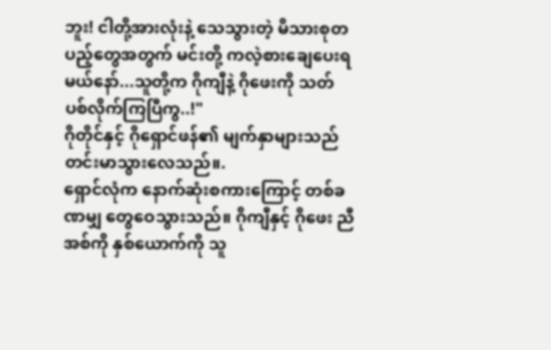ဘူး! ငါတို့အားလုံးနဲ့ သေသွားတဲ့ မိသားစုတပည့်တွေအတွက် မင်းတို့ ကလဲ့စားချေပေးရမယ်နော်...သူတို့က ဂိုကျီနဲ့ ဂိုဖေးကို သတ်ပစ်လိုက်ကြပြီကွ..!"
ဂိုတိုင်နှင့် ဂိုရှောင်ဖန်၏ မျက်နှာများသည် တင်းမာသွားလေသည်။.
ရှောင်လုံက နောက်ဆုံးစကားကြောင့် တစ်ခဏမျှ တွေဝေသွားသည်။ ဂိုကျီနှင့် ဂိုဖေး ညီအစ်ကို နှစ်ယောက်ကို သူ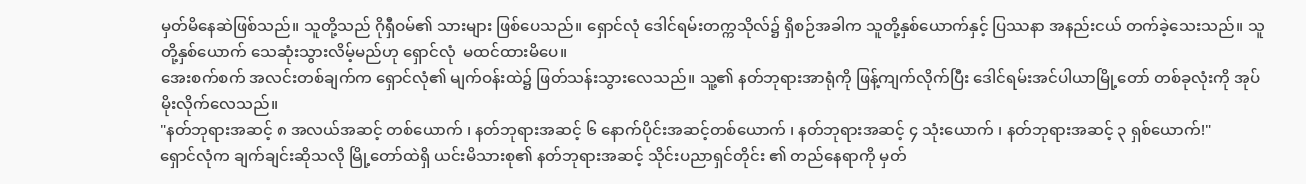မှတ်မိနေဆဲဖြစ်သည်။ သူတို့သည် ဂိုရှီဝမ်၏ သားများ ဖြစ်ပေသည်။ ရှောင်လုံ ဒေါင်ရမ်းတက္ကသိုလ်၌ ရှိစဉ်အခါက သူတို့နှစ်ယောက်နှင့် ပြဿနာ အနည်းငယ် တက်ခဲ့သေးသည်။ သူတို့နှစ်ယောက် သေဆုံးသွားလိမ့်မည်ဟု ရှောင်လုံ  မထင်ထားမိပေ။
အေးစက်စက် အလင်းတစ်ချက်က ရှောင်လုံ၏ မျက်ဝန်းထဲ၌ ဖြတ်သန်းသွားလေသည်။ သူ့၏ နတ်ဘုရားအာရုံကို ဖြန့်ကျက်လိုက်ပြီး ဒေါင်ရမ်းအင်ပါယာမြို့တော် တစ်ခုလုံးကို အုပ်မိုးလိုက်လေသည်။
"နတ်ဘုရားအဆင့် ၈ အလယ်အဆင့် တစ်ယောက် ၊ နတ်ဘုရားအဆင့် ၆ နောက်ပိုင်းအဆင့်တစ်ယောက် ၊ နတ်ဘုရားအဆင့် ၄ သုံးယောက် ၊ နတ်ဘုရားအဆင့် ၃ ရှစ်ယောက်!"
ရှောင်လုံက ချက်ချင်းဆိုသလို မြို့တော်ထဲရှိ ယင်းမိသားစု၏ နတ်ဘုရားအဆင့် သိုင်းပညာရှင်တိုင်း ၏ တည်နေရာကို မှတ်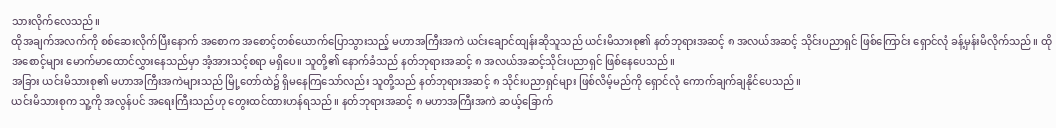သားလိုက်လေသည်။
ထိုအချက်အလက်ကို စစ်ဆေးလိုက်ပြီးနောက် အစောက အစောင့်တစ်ယောက်ပြောသွားသည့် မဟာအကြီးအကဲ ယင်းချောင်ထျန်းဆိုသူသည် ယင်းမိသားစု၏ နတ်ဘုရားအဆင့် ၈ အလယ်အဆင့် သိုင်းပညာရှင် ဖြစ်ကြောင်း ရှောင်လုံ ခန့်မှန်းမိလိုက်သည်။ ထိုအစောင့်များ မောက်မာထောင်လွှားနေသည်မှာ အံ့အားသင့်စရာ မရှိပေ။ သူတို့၏ နောက်ခံသည် နတ်ဘုရားအဆင့် ၈ အလယ်အဆင့်သိုင်းပညာရှင် ဖြစ်နေပေသည်။
အခြား ယင်းမိသားစု၏ မဟာအကြီးအကဲများသည် မြို့တော်ထဲ၌ ရှိမနေကြသော်လည်း သူတို့သည် နတ်ဘုရားအဆင့် ၈ သိုင်းပညာရှင်များ ဖြစ်လိမ့်မည်ကို ရှောင်လုံ ကောက်ချက်ချနိုင်ပေသည်။
ယင်းမိသားစုက သူ့ကို အလွန်ပင် အရေးကြီးသည်ဟု တွေးထင်ထားဟန်ရသည်။ နတ်ဘုရားအဆင့် ၈ မဟာအကြီးအကဲ ဆယ့်ခြောက်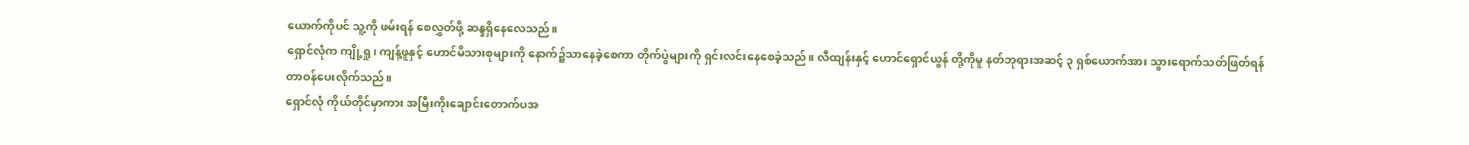ယောက်ကိုပင် သူ့ကို ဖမ်းရန် စေလွှတ်ဖို့ ဆန္ဒရှိနေလေသည်။
ရှောင်လုံက ကျို့ရှု၊ ကျန့်ဖူနှင့် ဟောင်မိသားစုများကို နောက်၌သာနေခဲ့စေကာ တိုက်ပွဲများကို ရှင်းလင်းနေစေခဲ့သည်။ လီထျန်းနှင့် ဟောင်ရှောင်ယွန် တို့ကိုမူ နတ်ဘုရားအဆင့် ၃ ရှစ်ယောက်အား သွားရောက်သတ်ဖြတ်ရန် တာဝန်ပေးလိုက်သည်။
ရှောင်လုံ ကိုယ်တိုင်မှာကား အမြီးကိုးချောင်းတောက်ပအ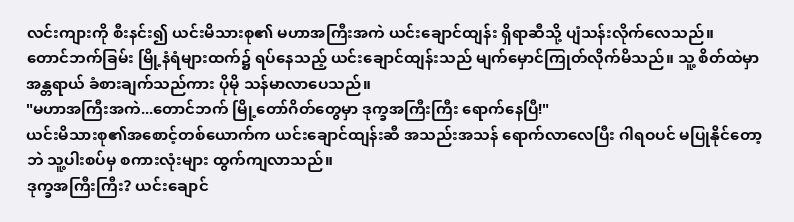လင်းကျားကို စီးနင်း၍ ယင်းမိသားစု၏ မဟာအကြီးအကဲ ယင်းချောင်ထျန်း ရှိရာဆီသို့ ပျံသန်းလိုက်လေသည်။
တောင်ဘက်ခြမ်း မြို့နံရံများထက်၌ ရပ်နေသည့် ယင်းချောင်ထျန်းသည် မျက်မှောင်ကြုတ်လိုက်မိသည်။ သူ့ စိတ်ထဲမှာ အန္တရာယ် ခံစားချက်သည်ကား ပိုမို သန်မာလာပေသည်။
"မဟာအကြီးအကဲ...တောင်ဘက် မြို့တော်ဂိတ်တွေမှာ ဒုက္ခအကြီးကြီး ရောက်နေပြီ!"
ယင်းမိသားစု၏အစောင့်တစ်ယောက်က ယင်းချောင်ထျန်းဆီ အသည်းအသန် ရောက်လာလေပြီး ဂါရဝပင် မပြုနိုင်တော့ဘဲ သူ့ပါးစပ်မှ စကားလုံးများ ထွက်ကျလာသည်။
ဒုက္ခအကြီးကြီး? ယင်းချောင်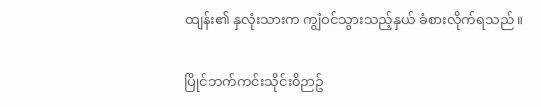ထျန်း၏ နှလုံးသားက ကျွံဝင်သွားသည့်နှယ် ခံစားလိုက်ရသည်။

ပြိုင်ဘက်ကင်းသိုင်း၀ိဉာဥ်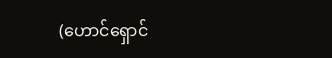(ဟောင်ရှောင်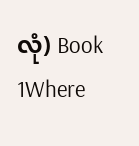လုံ) Book 1Where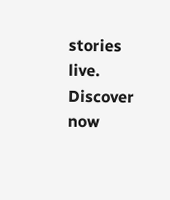stories live. Discover now